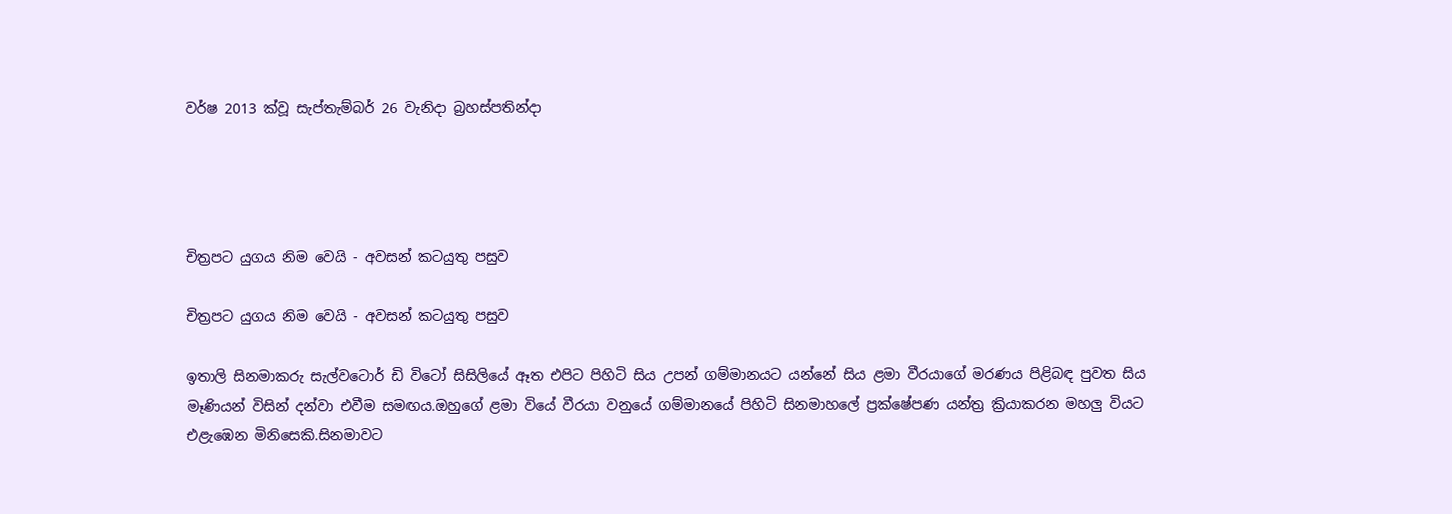වර්ෂ 2013 ක්වූ සැප්තැම්බර් 26 වැනිදා බ්‍රහස්පතින්දා




චිත්‍රපට යුගය නිම වෙයි - අවසන් කටයුතු පසුව

චිත්‍රපට යුගය නිම වෙයි - අවසන් කටයුතු පසුව

ඉතාලි සිනමාකරු සැල්වටොර් ඩි විටෝ සිසිලියේ ඈත එපිට පිහිටි සිය උපන් ගම්මානයට යන්නේ සිය ළමා වීරයාගේ මරණය පිළිබඳ පුවත සිය මෑණියන් විසින් දන්වා එවීම සමඟය.ඔහුගේ ළමා වියේ වීරයා වනුයේ ගම්මානයේ පිහිටි සිනමාහලේ ප්‍රක්ෂේපණ යන්ත්‍ර ක්‍රියාකරන මහලු වියට එළැඹෙන මිනිසෙකි.සිනමාවට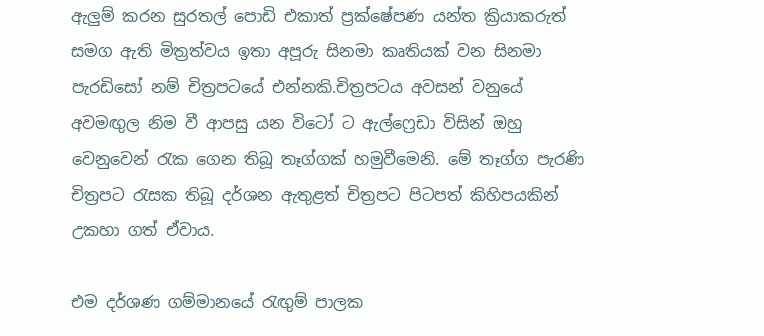ඇලුම් කරන සුරතල් පොඩි එකාත් ප්‍රක්ෂේපණ යන්ත ක්‍රියාකරුත් සමග ඇති මිත්‍රත්වය ඉතා අපූරු සිනමා කෘතියක් වන සිනමා පැරඩිසෝ නම් චිත්‍රපටයේ එන්නකි.චිත්‍රපටය අවසන් වනුයේ අවමඟුල නිම වී ආපසු යන විටෝ ට ඇල්ෆ්‍රෙඩා විසින් ඔහු වෙනුවෙන් රැක ගෙන තිබූ තෑග්ගක් හමුවීමෙනි. මේ තෑග්ග පැරණි චිත්‍රපට රැසක තිබූ දර්ශන ඇතුළත් චිත්‍රපට පිටපත් කිහිපයකින් උකහා ගත් ඒවාය.

එම දර්ශණ ගම්මානයේ රැඟුම් පාලක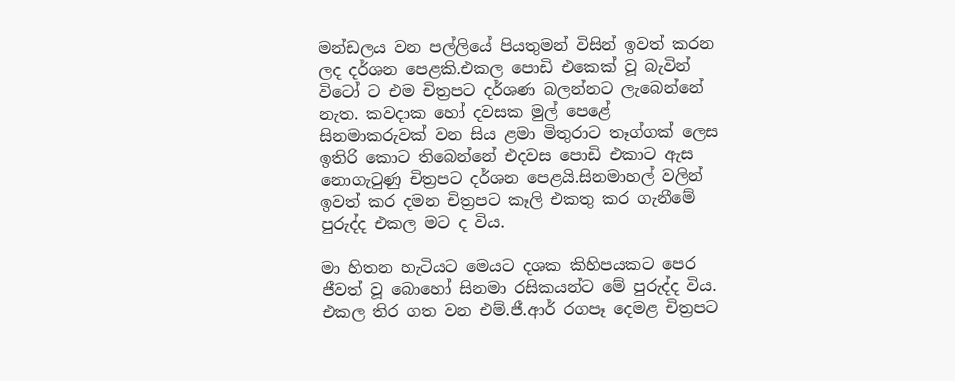මන්ඩලය වන පල්ලියේ පියතුමන් විසින් ඉවත් කරන ලද දර්ශන පෙළකි.එකල පොඩි එකෙක් වූ බැවින් විටෝ ට එම චිත්‍රපට දර්ශණ බලන්නට ලැබෙන්නේ නැත. කවදාක හෝ දවසක මුල් පෙළේ සිනමාකරුවක් වන සිය ළමා මිතුරාට තෑග්ගක් ලෙස ඉතිරි කොට තිබෙන්නේ එදවස පොඩි එකාට ඇස නොගැටුණු චිත්‍රපට දර්ශන පෙළයි.සිනමාහල් වලින් ඉවත් කර දමන චිත්‍රපට කෑලි එකතු කර ගැනීමේ පුරුද්ද එකල මට ද විය.

මා හිතන හැටියට මෙයට දශක කිහිපයකට පෙර ජීවත් වූ බොහෝ සිනමා රසිකයන්ට මේ පුරුද්ද විය. එකල තිර ගත වන එම්.ජී.ආර් රගපෑ දෙමළ චිත්‍රපට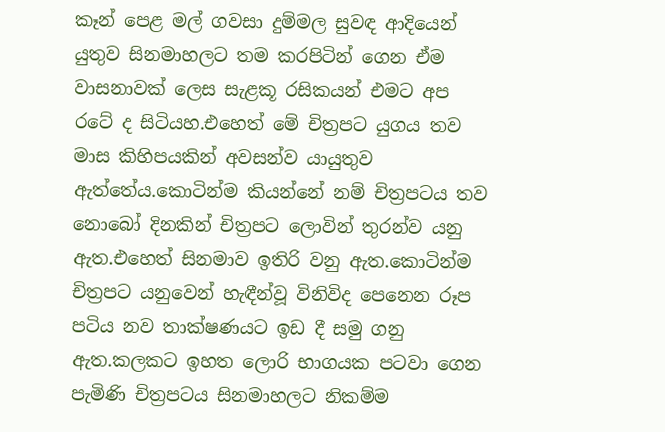කෑන් පෙළ මල් ගවසා දුම්මල සුවඳ ආදියෙන් යුතුව සිනමාහලට තම කරපිටින් ගෙන ඒම වාසනාවක් ලෙස සැළකූ රසිකයන් එමට අප රටේ ද සිටියහ.එහෙත් මේ චිත්‍රපට යුගය තව මාස කිහිපයකින් අවසන්ව යායුතුව ඇත්තේය.කොටින්ම කියන්නේ නම් චිත්‍රපටය තව නොබෝ දිනකින් චිත්‍රපට ලොවින් තුරන්ව යනු ඇත.එහෙත් සිනමාව ඉතිරි වනු ඇත.කොටින්ම චිත්‍රපට යනුවෙන් හැඳීන්වූ විනිවිද පෙනෙන රූප පටිය නව තාක්ෂණයට ඉඩ දී සමු ගනු ඇත.කලකට ඉහත ලොරි භාගයක පටවා ගෙන පැමිණි චිත්‍රපටය සිනමාහලට නිකම්ම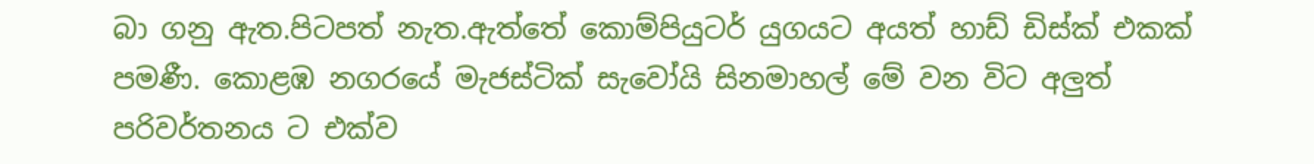බා ගනු ඇත.පිටපත් නැත.ඇත්තේ කොම්පියුටර් යුගයට අයත් හාඩ් ඩිස්ක් එකක් පමණී. කොළඹ නගරයේ මැජස්ටික් සැවෝයි සිනමාහල් මේ වන විට අලුත් පරිවර්තනය ට එක්ව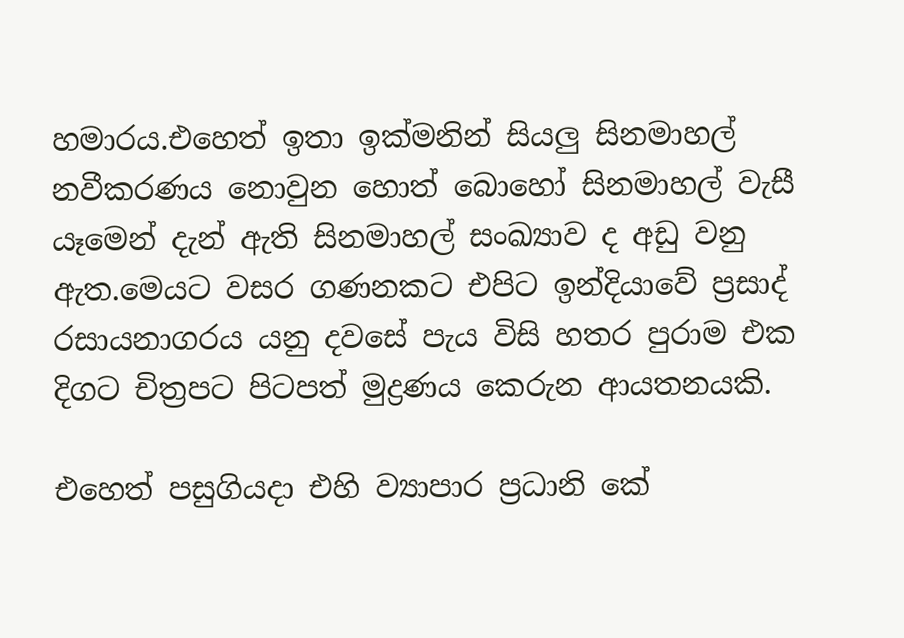හමාරය.එහෙත් ඉතා ඉක්මනින් සියලු සිනමාහල් නවීකරණය නොවුන හොත් බොහෝ සිනමාහල් වැසී යෑමෙන් දැන් ඇති සිනමාහල් සංඛ්‍යාව ද අඩු වනු ඇත.මෙයට වසර ගණනකට එපිට ඉන්දියාවේ ප්‍රසාද් රසායනාගරය යනු දවසේ පැය විසි හතර පුරාම එක දිගට චිත්‍රපට පිටපත් මුද්‍රණය කෙරුන ආයතනයකි.

එහෙත් පසුගියදා එහි ව්‍යාපාර ප්‍රධානි කේ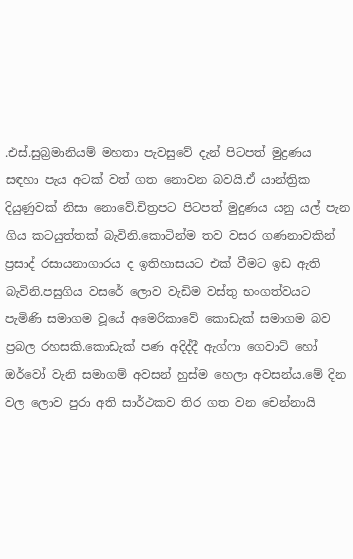.එස්.සුබ්‍රමානියම් මහතා පැවසුවේ දැන් පිටපත් මුද්‍රණය සඳහා පැය අටක් වත් ගත නොවන බවයි.ඒ යාන්ත්‍රික දියුණුවක් නිසා නොවේ.චිත්‍රපට පිටපත් මුදුණය යනු යල් පැන ගිය කටයුත්තක් බැවිනි.කොටින්ම තව වසර ගණනාවකින් ප්‍රසාද් රසායනාගාරය ද ඉතිහාසයට එක් වීමට ඉඩ ඇති බැවිනි.පසුගිය වසරේ ලොව වැඩිම වස්තු භංගත්වයට පැමිණි සමාගම වූයේ අමෙරිකාවේ කොඩැක් සමාගම බව ප්‍රබල රහසකි.කොඩැක් පණ අදිද්දී ඇග්ෆා ගෙවාට් හෝ ඔර්වෝ වැනි සමාගම් අවසන් හුස්ම හෙලා අවසන්ය.මේ දින වල ලොව පුරා අති සාර්ථකව තිර ගත වන චෙන්නායි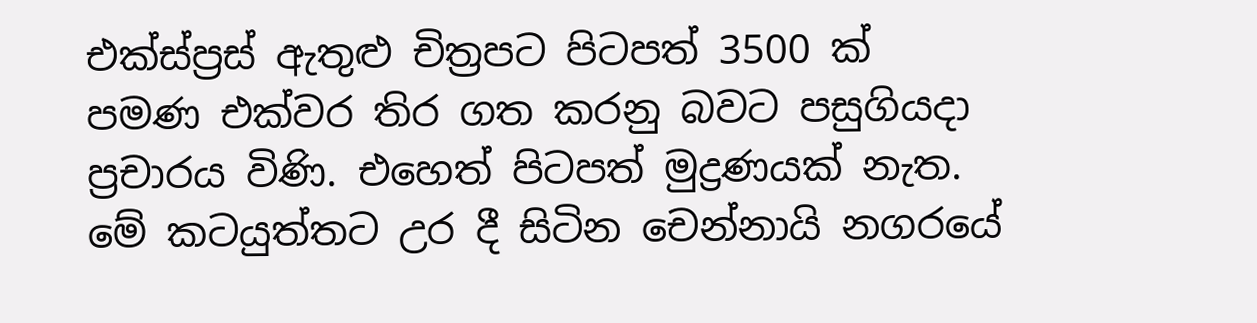එක්ස්ප්‍රස් ඇතුළු චිත්‍රපට පිටපත් 3500 ක් පමණ එක්වර තිර ගත කරනු බවට පසුගියදා ප්‍රචාරය විණි. එහෙත් පිටපත් මුද්‍රණයක් නැත. මේ කටයුත්තට උර දී සිටින චෙන්නායි නගරයේ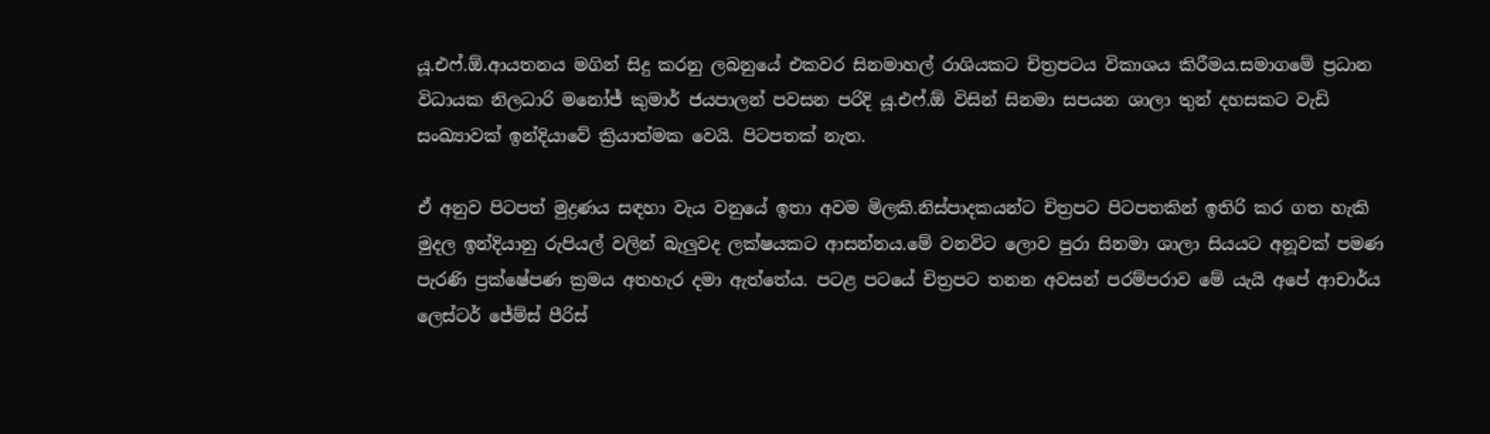යූ.එෆ්.ඕ.ආයතනය මගින් සිදු කරනු ලබනුයේ එකවර සිනමාහල් රාශියකට චිත්‍රපටය විකාශය කිරීමය.සමාගමේ ප්‍රධාන විධායක නිලධාරි මනෝජ් කුමාර් ජයපාලන් පවසන පරිදි යූ.එෆ්.ඕ විසින් සිනමා සපයන ශාලා තුන් දහසකට වැඩි සංඛ්‍යාවක් ඉන්දියාවේ ක්‍රියාත්මක වෙයි. පිටපතක් නැත.

ඒ අනුව පිටපත් මුද්‍රණය සඳහා වැය වනුයේ ඉතා අවම මිලකි.නිස්පාදකයන්ට චිත්‍රපට පිටපතකින් ඉතිරි කර ගත හැකි මුදල ඉන්දියානු රුපියල් වලින් බැලුවද ලක්ෂයකට ආසන්නය.මේ වනවිට ලොව පුරා සිනමා ශාලා සියයට අනූවක් පමණ පැරණි ප්‍රක්ෂේපණ ක්‍රමය අතහැර දමා ඇත්තේය. පටළ පටයේ චිත්‍රපට තනන අවසන් පරම්පරාව මේ යැයි අපේ ආචාර්ය ලෙස්ටර් ජේම්ස් පීරිස්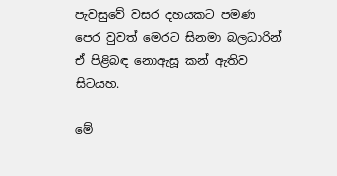පැවසුවේ වසර දහයකට පමණ පෙර වුවත් මෙරට සිනමා බලධාරින් ඒ පිළිබඳ නොඇසූ කන් ඇතිව සිටයහ.

මේ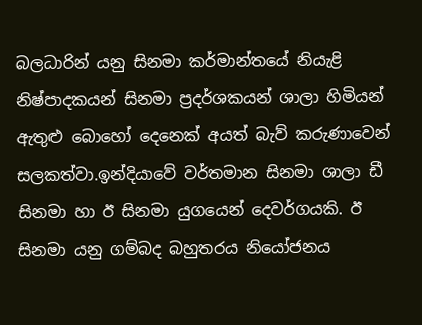බලධාරින් යනු සිනමා කර්මාන්තයේ නියැළි නිෂ්පාදකයන් සිනමා ප්‍රදර්ශකයන් ශාලා හිමියන් ඇතුළු බොහෝ දෙනෙක් අයත් බැව් කරුණාවෙන් සලකත්වා.ඉන්දියාවේ වර්තමාන සිනමා ශාලා ඩී සිනමා හා ඊ සිනමා යුගයෙන් දෙවර්ගයකි. ඊ සිනමා යනු ගම්බද බහුතරය නියෝජනය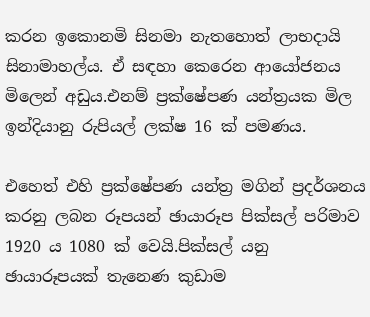කරන ඉකොනමි සිනමා නැතහොත් ලාභදායි සිනාමාහල්ය. ඒ සඳහා කෙරෙන ආයෝජනය මිලෙන් අඩුය.එනම් ප්‍රක්ෂේපණ යන්ත්‍රයක මිල ඉන්දියානු රුපියල් ලක්ෂ 16 ක් පමණය.

එහෙත් එහි ප්‍රක්ෂේපණ යන්ත්‍ර මගින් ප්‍රදර්ශනය කරනු ලබන රූපයන් ඡායාරූප පික්සල් පරිමාව 1920 ය 1080 ක් වෙයි.පික්සල් යනු ඡායාරූපයක් තැනෙණ කුඩාම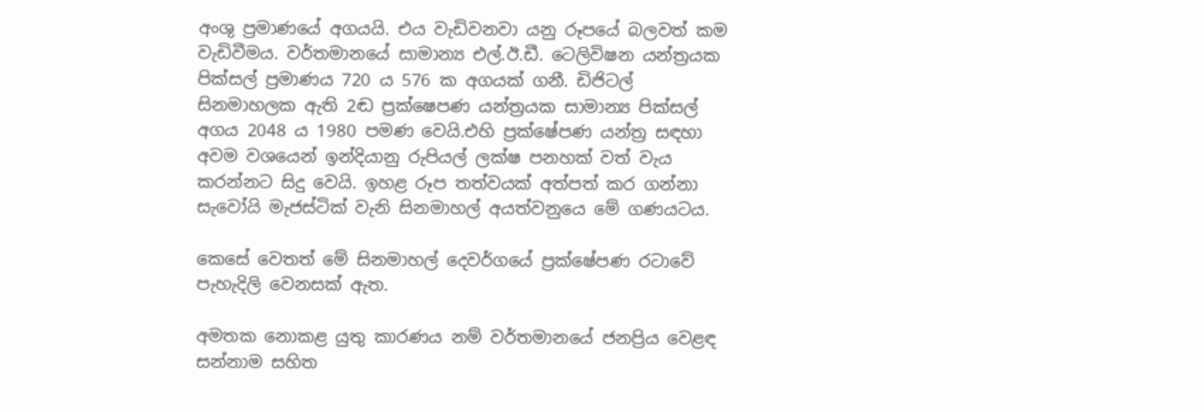අංශු ප්‍රමාණයේ අගයයි. එය වැඩිවනවා යනු රූපයේ බලවත් කම වැඩිවීමය. වර්තමානයේ සාමාන්‍ය එල්.ඊ.ඩී. ටෙලිවිෂන යන්ත්‍රයක පික්සල් ප්‍රමාණය 720 ය 576 ක අගයක් ගනී. ඩිජිටල් සිනමාහලක ඇති 2ඬ ප්‍රක්ෂෙපණ යන්ත්‍රයක සාමාන්‍ය පික්සල් අගය 2048 ය 1980 පමණ වෙයි.එහි ප්‍රක්ෂේපණ යන්ත්‍ර සඳහා අවම වශයෙන් ඉන්දියානු රුපියල් ලක්ෂ පනහක් වත් වැය කරන්නට සිදු වෙයි. ඉහළ රූප තත්වයක් අත්පත් කර ගන්නා සැවෝයි මැජස්ටික් වැනි සිනමාහල් අයත්වනුයෙ මේ ගණයටය.

කෙසේ වෙතත් මේ සිනමාහල් දෙවර්ගයේ ප්‍රක්ෂේපණ රටාවේ පැහැදිලි වෙනසක් ඇත.

අමතක නොකළ යුතු කාරණය නම් වර්තමානයේ ජනප්‍රිය වෙළඳ සන්නාම සහිත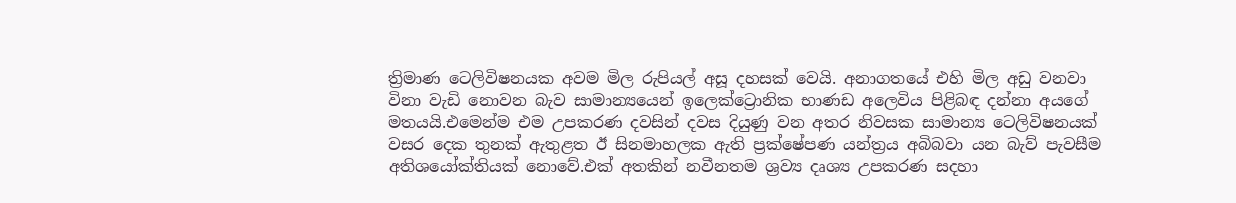ත්‍රිමාණ ටෙලිවිෂනයක අවම මිල රුපියල් අසූ දහසක් වෙයි. අනාගතයේ එහි මිල අඩු වනවා විනා වැඩි නොවන බැව සාමාන්‍යයෙන් ඉලෙක්ට්‍රොනික භාණඩ අලෙවිය පිළිබඳ දන්නා අයගේ මතයයි.එමෙන්ම එම උපකරණ දවසින් දවස දියුණු වන අතර නිවසක සාමාන්‍ය ටෙලිවිෂනයක් වසර දෙක තුනක් ඇතුළත ඊ සිනමාහලක ඇති ප්‍රක්ෂේපණ යන්ත්‍රය අබිබවා යන බැව් පැවසීම අතිශයෝක්තියක් නොවේ.එක් අතකින් නවීනතම ශ්‍රව්‍ය දෘශ්‍ය උපකරණ සදහා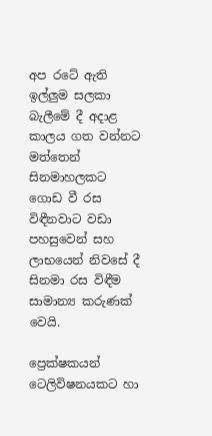අප රටේ ඇති ඉල්ලුම සලකා බැලීමේ දී අදාළ කාලය ගත වන්නට මත්තෙන් සිනමාහලකට ගොඩ වී රස විඳීනවාට වඩා පහසුවෙන් සහ ලාභයෙන් නිවසේ දී සිනමා රස විඳීම සාමාන්‍ය කරුණක් වෙයි.

ප්‍රෙක්ෂකයන් ටෙලිවිෂනයකට හා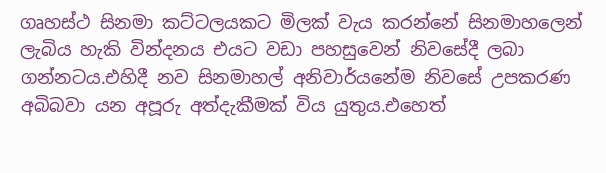ගෘහස්ථ සිනමා කට්ටලයකට මිලක් වැය කරන්නේ සිනමාහලෙන් ලැබිය හැකි වින්දනය එයට වඩා පහසුවෙන් නිවසේදී ලබා ගන්නටය.එහිදී නව සිනමාහල් අනිවාර්යනේම නිවසේ උපකරණ අබිබවා යන අපූරු අත්දැකීමක් විය යුතුය.එහෙත්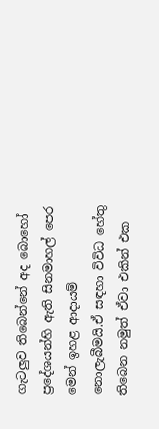ගැටලුව තිබෙන්නේ අද බොහෝ ප්‍රදේශයන්හි ඇති සිනමාහල් පෙර මෙන් ඉහළ ආදායම් නොලැබීමයි.ඒ සඳහා විවිධ හේතු තිබෙන නමුත් ඒවා එකින් එක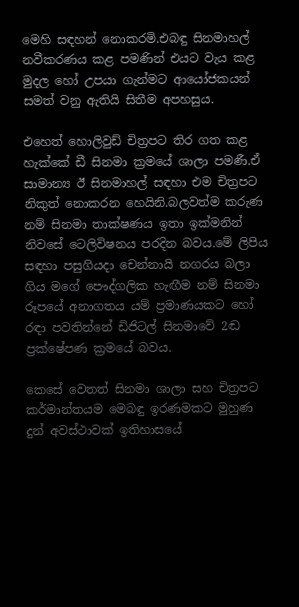මෙහි සඳහන් නොකරමි.එබඳු සිනමාහල් නවීකරණය කළ පමණින් එයට වැය කළ මුදල හෝ උපයා ගැන්මට ආයෝජකයන් සමත් වනු ඇතියි සිතීම අපහසුය.

එහෙත් හොලිවුඩ් චිත්‍රපට තිර ගත කළ හැක්කේ ඩී සිනමා ක්‍රමයේ ශාලා පමණී.ඒ සාමාන්‍ය ඊ සිනමාහල් සඳහා එම චිත්‍රපට නිකුත් නොකරන හෙයිනි.බලවත්ම කරුණ නම් සිනමා තාක්ෂණය ඉතා ඉක්මනින් නිවසේ ටෙලිවිෂනය පරදින බවය.මේ ලිපිය සඳහා පසුගියදා චෙන්නායි නගරය බලා ගිය මගේ පෞද්ගලික හැඟීම නම් සිනමා රූපයේ අනාගතය යම් ප්‍රමාණයකට හෝ රඳා පවතින්නේ ඩිජිටල් සිනමාවේ 2ඬ ප්‍රක්ෂේපණ ක්‍රමයේ බවය.

කෙසේ වෙතත් සිනමා ශාලා සහ චිත්‍රපට කර්මාන්තයම මෙබඳු ඉරණමකට මුහුණ දුන් අවස්ථාවක් ඉතිහාසයේ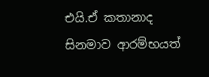එයි.ඒ කතානාද සිනමාව ආරම්භයත්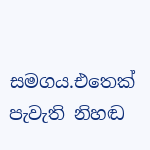සමගය.එතෙක් පැවැති නිහඬ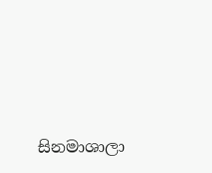සිනමාශාලා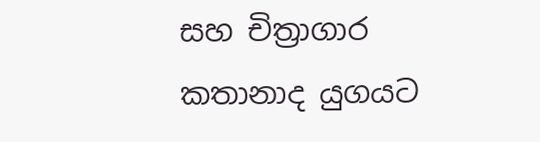සහ චිත්‍රාගාර කතානාද යුගයට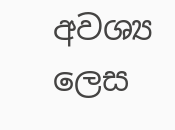අවශ්‍ය ලෙස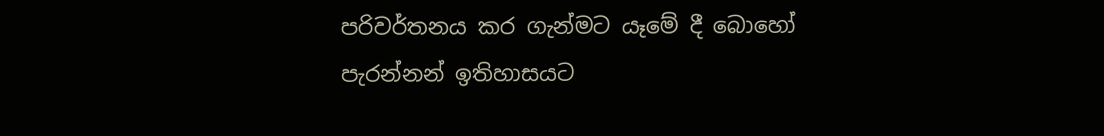පරිවර්තනය කර ගැන්මට යෑමේ දී බොහෝ පැරන්නන් ඉතිහාසයට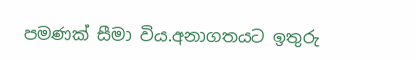පමණක් සීමා විය.අනාගතයට ඉතුරු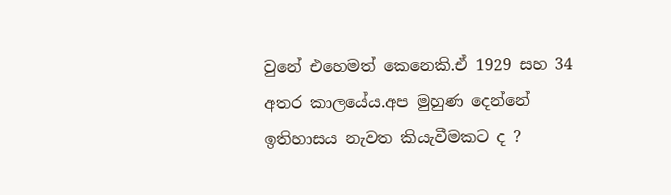වුනේ එහෙමත් කෙනෙකි.ඒ 1929 සහ 34 අතර කාලයේය.අප මුහුණ දෙන්නේ ඉතිහාසය නැවත කියැවීමකට ද ?